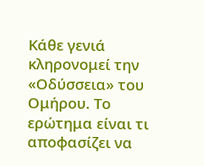Κάθε γενιά κληρονομεί την «Οδύσσεια» του Ομήρου. Το ερώτημα είναι τι αποφασίζει να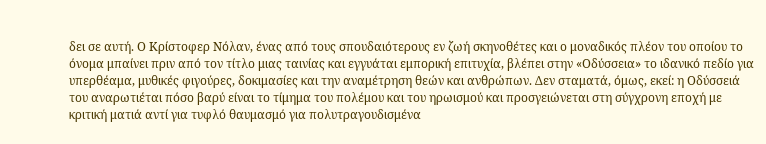δει σε αυτή. Ο Κρίστοφερ Νόλαν, ένας από τους σπουδαιότερους εν ζωή σκηνοθέτες και ο μοναδικός πλέον του οποίου το όνομα μπαίνει πριν από τον τίτλο μιας ταινίας και εγγυάται εμπορική επιτυχία, βλέπει στην «Οδύσσεια» το ιδανικό πεδίο για υπερθέαμα, μυθικές φιγούρες, δοκιμασίες και την αναμέτρηση θεών και ανθρώπων. Δεν σταματά, όμως, εκεί: η Οδύσσειά του αναρωτιέται πόσο βαρύ είναι το τίμημα του πολέμου και του ηρωισμού και προσγειώνεται στη σύγχρονη εποχή με κριτική ματιά αντί για τυφλό θαυμασμό για πολυτραγουδισμένα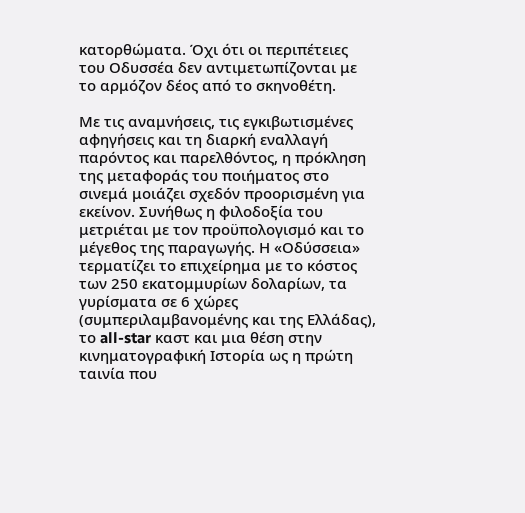κατορθώματα. Όχι ότι οι περιπέτειες του Οδυσσέα δεν αντιμετωπίζονται με το αρμόζον δέος από το σκηνοθέτη.

Με τις αναμνήσεις, τις εγκιβωτισμένες αφηγήσεις και τη διαρκή εναλλαγή παρόντος και παρελθόντος, η πρόκληση της μεταφοράς του ποιήματος στο σινεμά μοιάζει σχεδόν προορισμένη για εκείνον. Συνήθως η φιλοδοξία του μετριέται με τον προϋπολογισμό και το μέγεθος της παραγωγής. Η «Οδύσσεια» τερματίζει το επιχείρημα με το κόστος των 250 εκατομμυρίων δολαρίων, τα γυρίσματα σε 6 χώρες (συμπεριλαμβανομένης και της Ελλάδας), το all-star καστ και μια θέση στην κινηματογραφική Ιστορία ως η πρώτη ταινία που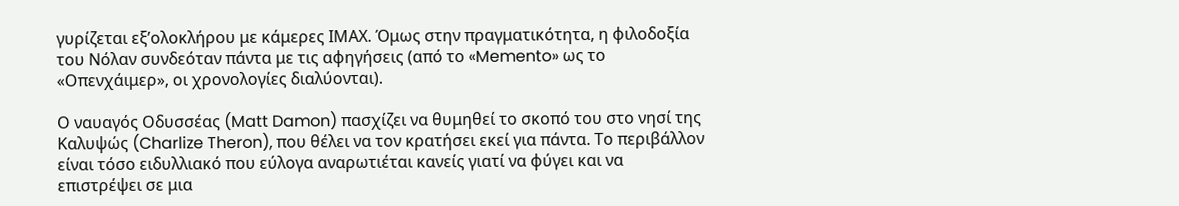γυρίζεται εξ’ολοκλήρου με κάμερες ΙΜΑΧ. Όμως στην πραγματικότητα, η φιλοδοξία του Νόλαν συνδεόταν πάντα με τις αφηγήσεις (από το «Memento» ως το «Οπενχάιμερ», οι χρονολογίες διαλύονται).

Ο ναυαγός Οδυσσέας (Matt Damon) πασχίζει να θυμηθεί το σκοπό του στο νησί της Καλυψώς (Charlize Theron), που θέλει να τον κρατήσει εκεί για πάντα. Το περιβάλλον είναι τόσο ειδυλλιακό που εύλογα αναρωτιέται κανείς γιατί να φύγει και να επιστρέψει σε μια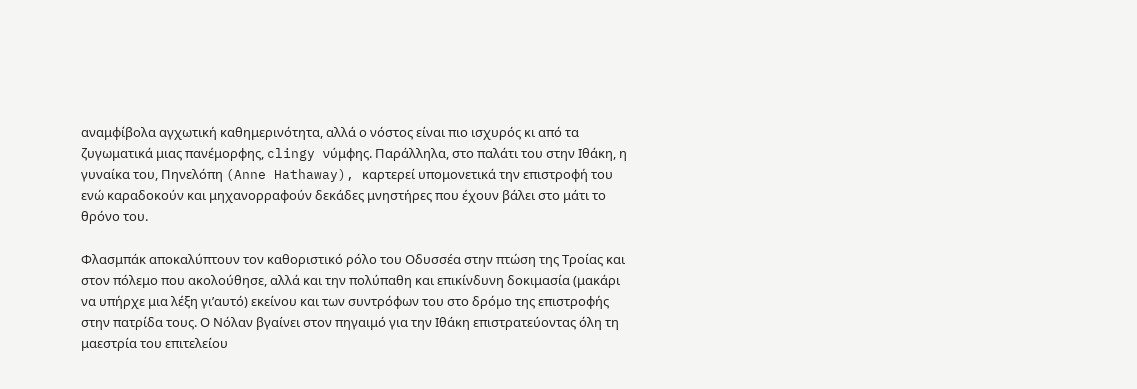αναμφίβολα αγχωτική καθημερινότητα, αλλά ο νόστος είναι πιο ισχυρός κι από τα ζυγωματικά μιας πανέμορφης, clingy νύμφης. Παράλληλα, στο παλάτι του στην Ιθάκη, η γυναίκα του, Πηνελόπη (Anne Hathaway), καρτερεί υπομονετικά την επιστροφή του ενώ καραδοκούν και μηχανορραφούν δεκάδες μνηστήρες που έχουν βάλει στο μάτι το θρόνο του.

Φλασμπάκ αποκαλύπτουν τον καθοριστικό ρόλο του Οδυσσέα στην πτώση της Τροίας και στον πόλεμο που ακολούθησε, αλλά και την πολύπαθη και επικίνδυνη δοκιμασία (μακάρι να υπήρχε μια λέξη γι’αυτό) εκείνου και των συντρόφων του στο δρόμο της επιστροφής στην πατρίδα τους. Ο Νόλαν βγαίνει στον πηγαιμό για την Ιθάκη επιστρατεύοντας όλη τη μαεστρία του επιτελείου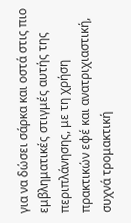για να δώσει σάρκα και οστά στις πιο εμβληματικές στιγμές αυτής της περιπλάνησης, με τη χρήση πρακτικών εφέ και ανατριχιαστική, συχνά τρομακτική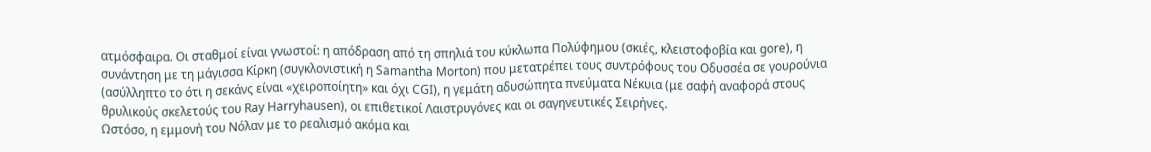ατμόσφαιρα. Οι σταθμοί είναι γνωστοί: η απόδραση από τη σπηλιά του κύκλωπα Πολύφημου (σκιές, κλειστοφοβία και gore), η συνάντηση με τη μάγισσα Κίρκη (συγκλονιστική η Samantha Morton) που μετατρέπει τους συντρόφους του Οδυσσέα σε γουρούνια (ασύλληπτο το ότι η σεκάνς είναι «χειροποίητη» και όχι CGI), η γεμάτη αδυσώπητα πνεύματα Νέκυια (με σαφή αναφορά στους θρυλικούς σκελετούς του Ray Harryhausen), οι επιθετικοί Λαιστρυγόνες και οι σαγηνευτικές Σειρήνες.
Ωστόσο, η εμμονή του Νόλαν με το ρεαλισμό ακόμα και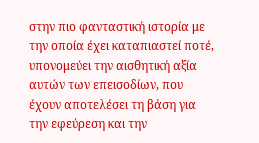στην πιο φανταστική ιστορία με την οποία έχει καταπιαστεί ποτέ, υπονομεύει την αισθητική αξία αυτών των επεισοδίων, που έχουν αποτελέσει τη βάση για την εφεύρεση και την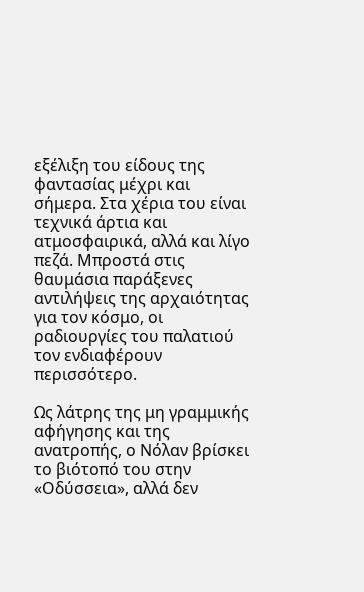εξέλιξη του είδους της φαντασίας μέχρι και σήμερα. Στα χέρια του είναι τεχνικά άρτια και ατμοσφαιρικά, αλλά και λίγο πεζά. Μπροστά στις θαυμάσια παράξενες αντιλήψεις της αρχαιότητας για τον κόσμο, οι ραδιουργίες του παλατιού τον ενδιαφέρουν περισσότερο.

Ως λάτρης της μη γραμμικής αφήγησης και της ανατροπής, ο Νόλαν βρίσκει το βιότοπό του στην «Οδύσσεια», αλλά δεν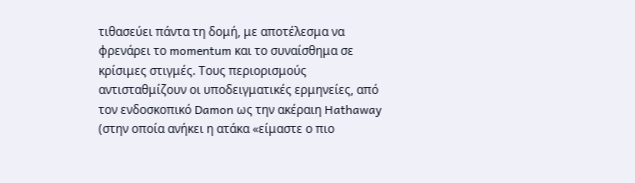τιθασεύει πάντα τη δομή, με αποτέλεσμα να φρενάρει το momentum και το συναίσθημα σε κρίσιμες στιγμές. Τους περιορισμούς αντισταθμίζουν οι υποδειγματικές ερμηνείες, από τον ενδοσκοπικό Damon ως την ακέραιη Hathaway (στην οποία ανήκει η ατάκα «είμαστε ο πιο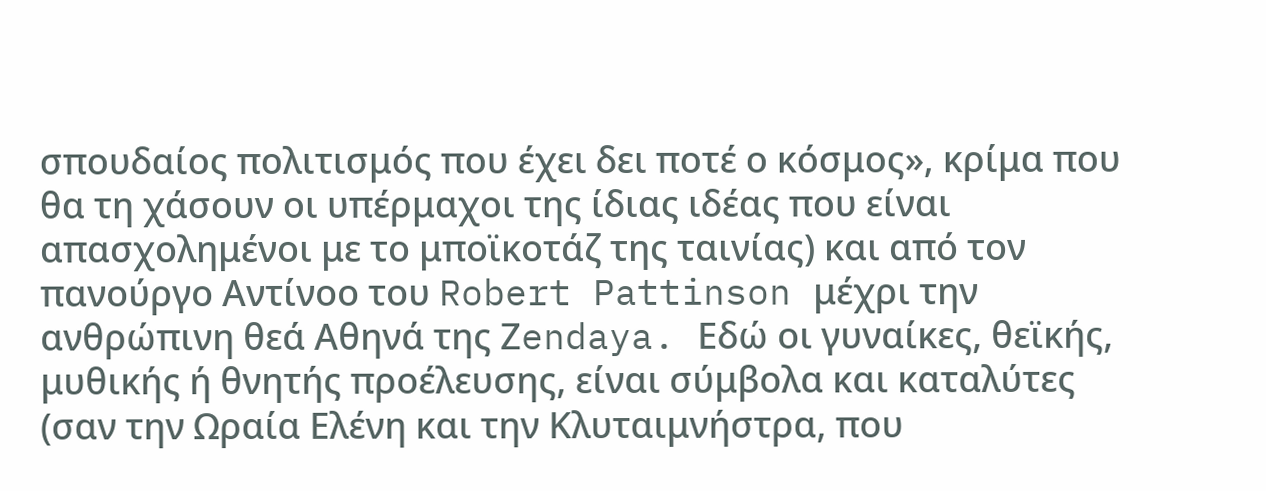σπουδαίος πολιτισμός που έχει δει ποτέ ο κόσμος», κρίμα που θα τη χάσουν οι υπέρμαχοι της ίδιας ιδέας που είναι απασχολημένοι με το μποϊκοτάζ της ταινίας) και από τον πανούργο Αντίνοο του Robert Pattinson μέχρι την ανθρώπινη θεά Αθηνά της Ζendaya. Εδώ οι γυναίκες, θεϊκής, μυθικής ή θνητής προέλευσης, είναι σύμβολα και καταλύτες (σαν την Ωραία Ελένη και την Κλυταιμνήστρα, που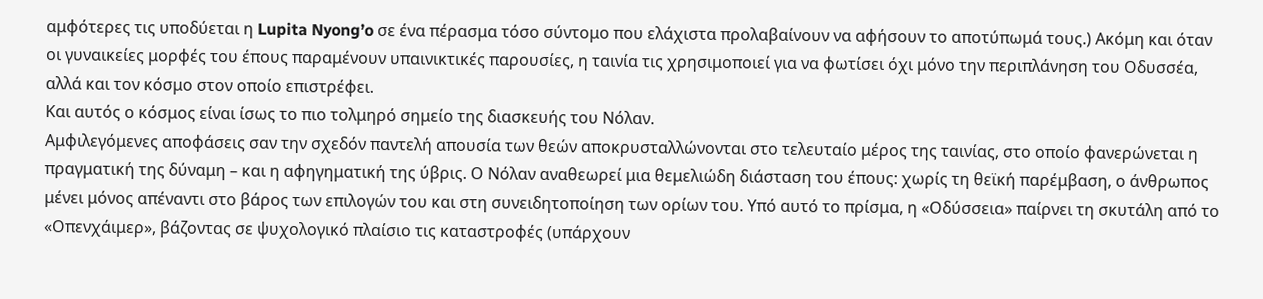αμφότερες τις υποδύεται η Lupita Nyong’o σε ένα πέρασμα τόσο σύντομο που ελάχιστα προλαβαίνουν να αφήσουν το αποτύπωμά τους.) Ακόμη και όταν οι γυναικείες μορφές του έπους παραμένουν υπαινικτικές παρουσίες, η ταινία τις χρησιμοποιεί για να φωτίσει όχι μόνο την περιπλάνηση του Οδυσσέα, αλλά και τον κόσμο στον οποίο επιστρέφει.
Και αυτός ο κόσμος είναι ίσως το πιο τολμηρό σημείο της διασκευής του Νόλαν.
Αμφιλεγόμενες αποφάσεις σαν την σχεδόν παντελή απουσία των θεών αποκρυσταλλώνονται στο τελευταίο μέρος της ταινίας, στο οποίο φανερώνεται η πραγματική της δύναμη – και η αφηγηματική της ύβρις. Ο Nόλαν αναθεωρεί μια θεμελιώδη διάσταση του έπους: χωρίς τη θεϊκή παρέμβαση, ο άνθρωπος μένει μόνος απέναντι στο βάρος των επιλογών του και στη συνειδητοποίηση των ορίων του. Υπό αυτό το πρίσμα, η «Οδύσσεια» παίρνει τη σκυτάλη από το «Οπενχάιμερ», βάζοντας σε ψυχολογικό πλαίσιο τις καταστροφές (υπάρχουν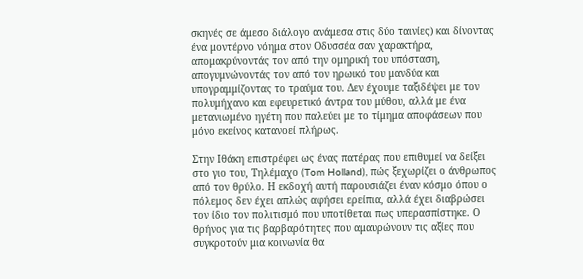σκηνές σε άμεσο διάλογο ανάμεσα στις δύο ταινίες) και δίνοντας ένα μοντέρνο νόημα στον Οδυσσέα σαν χαρακτήρα, απομακρύνοντάς τον από την ομηρική του υπόσταση, απογυμνώνοντάς τον από τον ηρωικό του μανδύα και υπογραμμίζοντας το τραύμα του. Δεν έχουμε ταξιδέψει με τον πολυμήχανο και εφευρετικό άντρα του μύθου, αλλά με ένα μετανιωμένο ηγέτη που παλεύει με το τίμημα αποφάσεων που μόνο εκείνος κατανοεί πλήρως.

Στην Ιθάκη επιστρέφει ως ένας πατέρας που επιθυμεί να δείξει στο γιο του, Τηλέμαχο (Tom Holland), πώς ξεχωρίζει ο άνθρωπος από τον θρύλο. Η εκδοχή αυτή παρουσιάζει έναν κόσμο όπου ο πόλεμος δεν έχει απλώς αφήσει ερείπια, αλλά έχει διαβρώσει τον ίδιο τον πολιτισμό που υποτίθεται πως υπερασπίστηκε. Ο θρήνος για τις βαρβαρότητες που αμαυρώνουν τις αξίες που συγκροτούν μια κοινωνία θα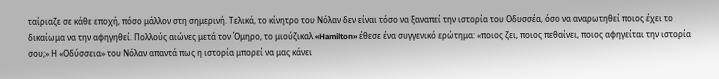ταίριαζε σε κάθε εποχή, πόσο μάλλον στη σημερινή. Τελικά, το κίνητρο του Νόλαν δεν είναι τόσο να ξαναπεί την ιστορία του Οδυσσέα, όσο να αναρωτηθεί ποιος έχει το δικαίωμα να την αφηγηθεί. Πολλούς αιώνες μετά τον Όμηρο, το μιούζικαλ «Hamilton» έθεσε ένα συγγενικό ερώτημα: «ποιος ζει, ποιος πεθαίνει, ποιος αφηγείται την ιστορία σου;» Η «Οδύσσεια» του Νόλαν απαντά πως η ιστορία μπορεί να μας κάνει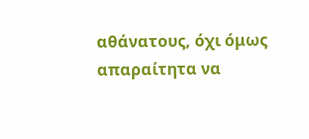αθάνατους, όχι όμως απαραίτητα να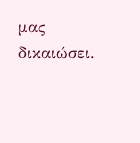μας δικαιώσει.